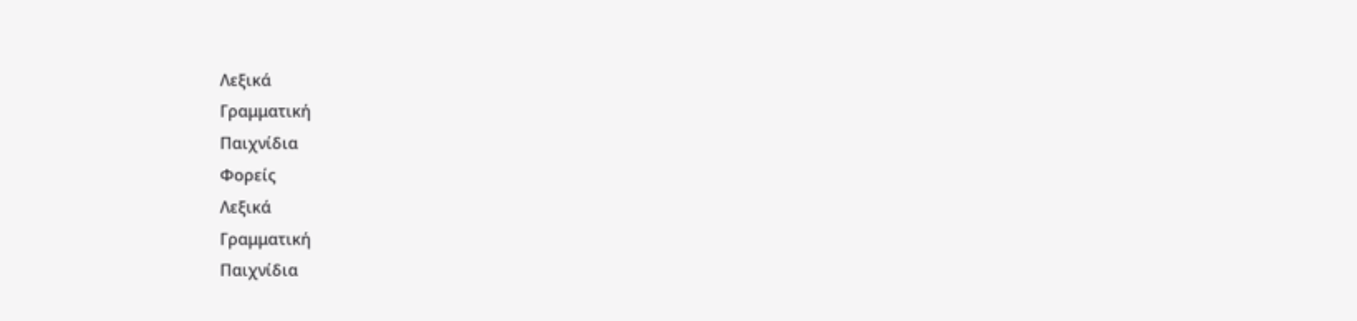Λεξικά
Γραμματική
Παιχνίδια
Φορείς
Λεξικά
Γραμματική
Παιχνίδια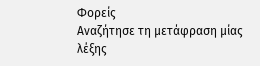Φορείς
Αναζήτησε τη μετάφραση μίας λέξης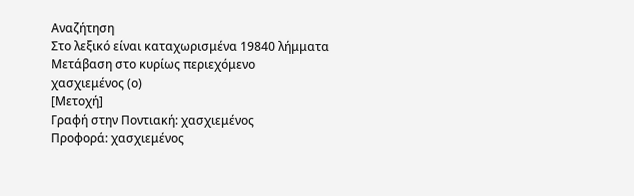Αναζήτηση
Στο λεξικό είναι καταχωρισμένα 19840 λήμματα
Μετάβαση στο κυρίως περιεχόμενο
χασχιεμένος (ο)
[Μετοχή]
Γραφή στην Ποντιακή: χασχιεμένος
Προφορά: χασχιεμένος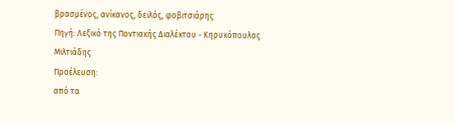βρασμένος, ανίκανος, δειλός, φοβιτσιάρης
Πηγή: Λεξικό της Ποντιακής Διαλέκτου - Κηρυκόπουλος Μιλτιάδης
Προέλευση:
από τα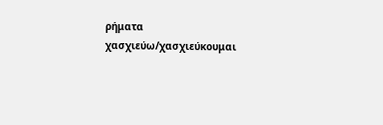ρήματα χασχιεύω/χασχιεύκουμαι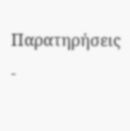Παρατηρήσεις -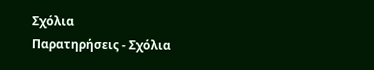Σχόλια
Παρατηρήσεις - Σχόλια